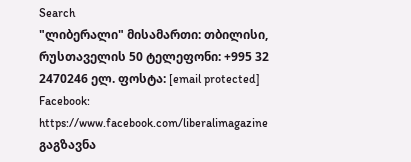Search
"ლიბერალი" მისამართი: თბილისი, რუსთაველის 50 ტელეფონი: +995 32 2470246 ელ. ფოსტა: [email protected] Facebook: https://www.facebook.com/liberalimagazine
გაგზავნა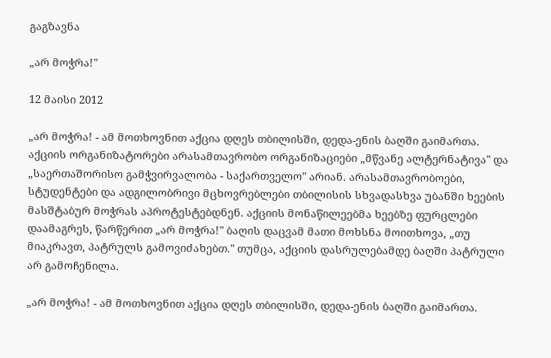გაგზავნა

„არ მოჭრა!"

12 მაისი 2012

„არ მოჭრა! - ამ მოთხოვნით აქცია დღეს თბილისში, დედა-ენის ბაღში გაიმართა. აქციის ორგანიზატორები არასამთავრობო ორგანიზაციები „მწვანე ალტერნატივა" და „საერთაშორისო გამჭვირვალობა - საქართველო" არიან. არასამთავრობოები, სტუდენტები და ადგილობრივი მცხოვრებლები თბილისის სხვადასხვა უბანში ხეების მასშტაბურ მოჭრას აპროტესტებდნენ. აქციის მონაწილეებმა ხეებზე ფურცლები დაამაგრეს, წარწერით „არ მოჭრა!" ბაღის დაცვამ მათი მოხსნა მოითხოვა, „თუ მიაკრავთ, პატრულს გამოვიძახებთ." თუმცა, აქციის დასრულებამდე ბაღში პატრული არ გამოჩენილა.

„არ მოჭრა! - ამ მოთხოვნით აქცია დღეს თბილისში, დედა-ენის ბაღში გაიმართა.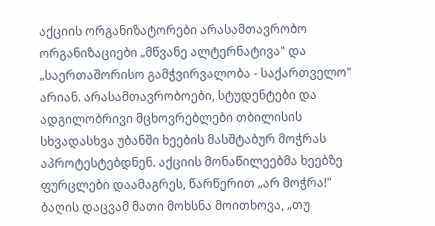აქციის ორგანიზატორები არასამთავრობო ორგანიზაციები „მწვანე ალტერნატივა" და „საერთაშორისო გამჭვირვალობა - საქართველო" არიან. არასამთავრობოები, სტუდენტები და ადგილობრივი მცხოვრებლები თბილისის სხვადასხვა უბანში ხეების მასშტაბურ მოჭრას აპროტესტებდნენ. აქციის მონაწილეებმა ხეებზე ფურცლები დაამაგრეს, წარწერით „არ მოჭრა!" ბაღის დაცვამ მათი მოხსნა მოითხოვა, „თუ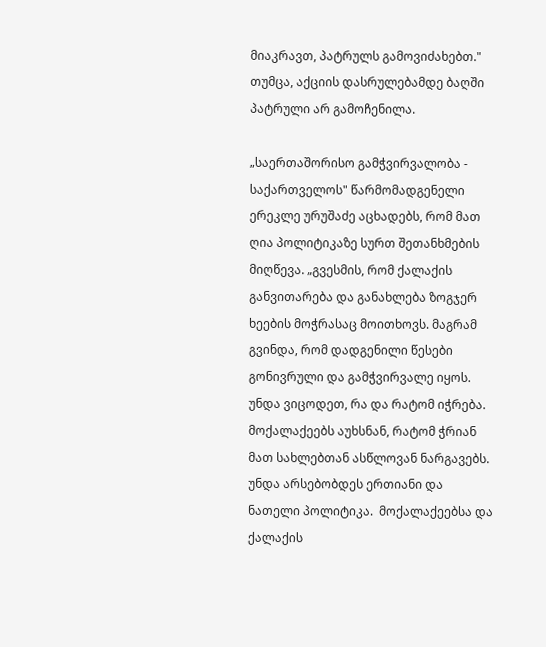მიაკრავთ, პატრულს გამოვიძახებთ." თუმცა, აქციის დასრულებამდე ბაღში პატრული არ გამოჩენილა.

„საერთაშორისო გამჭვირვალობა - საქართველოს" წარმომადგენელი ერეკლე ურუშაძე აცხადებს, რომ მათ ღია პოლიტიკაზე სურთ შეთანხმების მიღწევა. „გვესმის, რომ ქალაქის განვითარება და განახლება ზოგჯერ ხეების მოჭრასაც მოითხოვს. მაგრამ გვინდა, რომ დადგენილი წესები გონივრული და გამჭვირვალე იყოს. უნდა ვიცოდეთ, რა და რატომ იჭრება. მოქალაქეებს აუხსნან, რატომ ჭრიან მათ სახლებთან ასწლოვან ნარგავებს. უნდა არსებობდეს ერთიანი და ნათელი პოლიტიკა.  მოქალაქეებსა და ქალაქის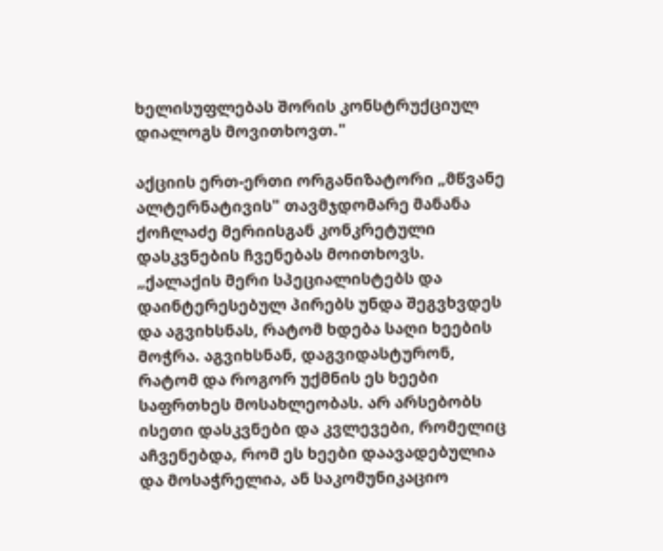ხელისუფლებას შორის კონსტრუქციულ დიალოგს მოვითხოვთ."

აქციის ერთ-ერთი ორგანიზატორი „მწვანე ალტერნატივის" თავმჯდომარე მანანა ქოჩლაძე მერიისგან კონკრეტული დასკვნების ჩვენებას მოითხოვს. „ქალაქის მერი სპეციალისტებს და დაინტერესებულ პირებს უნდა შეგვხვდეს  და აგვიხსნას, რატომ ხდება საღი ხეების მოჭრა. აგვიხსნან, დაგვიდასტურონ, რატომ და როგორ უქმნის ეს ხეები საფრთხეს მოსახლეობას. არ არსებობს ისეთი დასკვნები და კვლევები, რომელიც აჩვენებდა, რომ ეს ხეები დაავადებულია და მოსაჭრელია, ან საკომუნიკაციო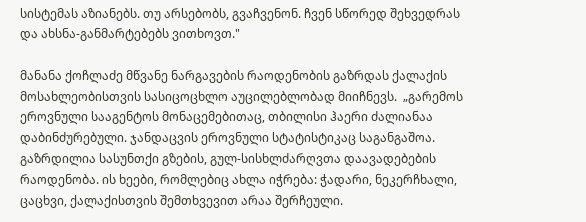სისტემას აზიანებს. თუ არსებობს, გვაჩვენონ. ჩვენ სწორედ შეხვედრას და ახსნა-განმარტებებს ვითხოვთ."

მანანა ქოჩლაძე მწვანე ნარგავების რაოდენობის გაზრდას ქალაქის მოსახლეობისთვის სასიცოცხლო აუცილებლობად მიიჩნევს.  „გარემოს ეროვნული სააგენტოს მონაცემებითაც, თბილისი ჰაერი ძალიანაა დაბინძურებული. ჯანდაცვის ეროვნული სტატისტიკაც საგანგაშოა. გაზრდილია სასუნთქი გზების, გულ-სისხლძარღვთა დაავადებების რაოდენობა. ის ხეები, რომლებიც ახლა იჭრება: ჭადარი, ნეკერჩხალი, ცაცხვი, ქალაქისთვის შემთხვევით არაა შერჩეული.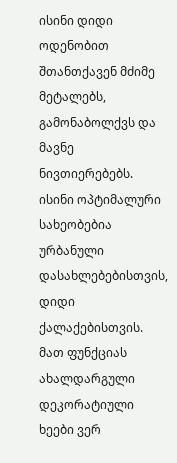ისინი დიდი ოდენობით შთანთქავენ მძიმე მეტალებს, გამონაბოლქვს და მავნე ნივთიერებებს. ისინი ოპტიმალური სახეობებია ურბანული დასახლებებისთვის, დიდი ქალაქებისთვის. მათ ფუნქციას ახალდარგული დეკორატიული ხეები ვერ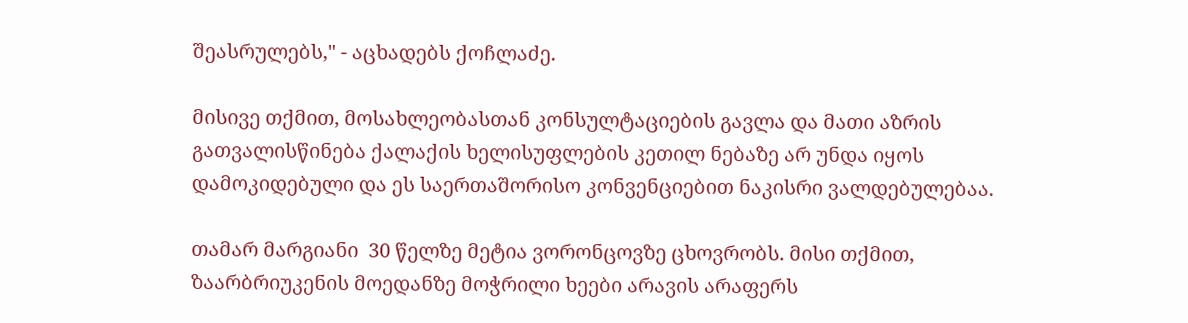შეასრულებს," - აცხადებს ქოჩლაძე.

მისივე თქმით, მოსახლეობასთან კონსულტაციების გავლა და მათი აზრის გათვალისწინება ქალაქის ხელისუფლების კეთილ ნებაზე არ უნდა იყოს დამოკიდებული და ეს საერთაშორისო კონვენციებით ნაკისრი ვალდებულებაა.

თამარ მარგიანი  30 წელზე მეტია ვორონცოვზე ცხოვრობს. მისი თქმით, ზაარბრიუკენის მოედანზე მოჭრილი ხეები არავის არაფერს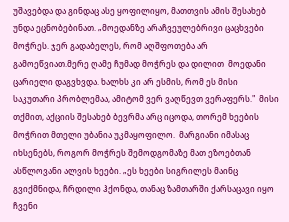უშავებდა და გინდაც ასე ყოფილიყო, მათთვის ამის შესახებ უნდა ეცნობებინათ. „მოედანზე არაჩვეულებრივი ცაცხვები მოჭრეს. ჯერ გადაბელეს, რომ აღშფოთება არ გამოეწვიათ.მერე ღამე ჩუმად მოჭრეს და დილით  მოედანი ცარიელი დაგვხვდა. ხალხს კი არ ესმის, რომ ეს მისი საკუთარი პრობლემაა, ამიტომ ვერ ვაღწევთ ვერაფერს."  მისი თქმით, აქციის შესახებ ბევრმა არც იცოდა, თორემ ხეების მოჭრით მთელი უბანია უკმაყოფილო.  მარგიანი იმასაც იხსენებს, როგორ მოჭრეს შემოდგომაზე მათ ეზოებთან ასწლოვანი ალვის ხეები. „ეს ხეები სიგრილეს მაინც გვიქმნიდა, ჩრდილი ჰქონდა, თანაც ზამთარში ქარსაცავი იყო ჩვენი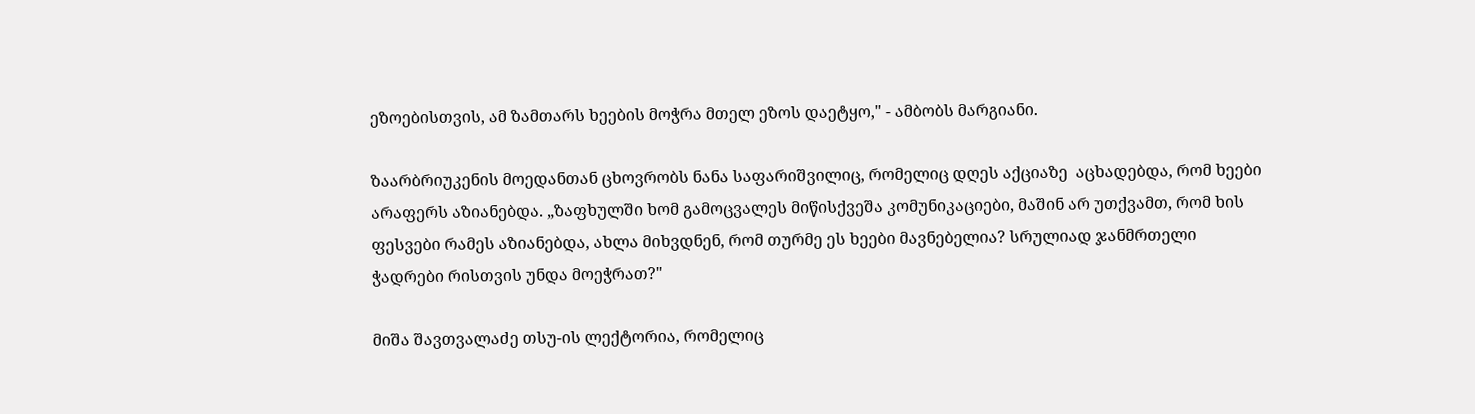ეზოებისთვის, ამ ზამთარს ხეების მოჭრა მთელ ეზოს დაეტყო," - ამბობს მარგიანი.

ზაარბრიუკენის მოედანთან ცხოვრობს ნანა საფარიშვილიც, რომელიც დღეს აქციაზე  აცხადებდა, რომ ხეები არაფერს აზიანებდა. „ზაფხულში ხომ გამოცვალეს მიწისქვეშა კომუნიკაციები, მაშინ არ უთქვამთ, რომ ხის ფესვები რამეს აზიანებდა, ახლა მიხვდნენ, რომ თურმე ეს ხეები მავნებელია? სრულიად ჯანმრთელი ჭადრები რისთვის უნდა მოეჭრათ?"

მიშა შავთვალაძე თსუ-ის ლექტორია, რომელიც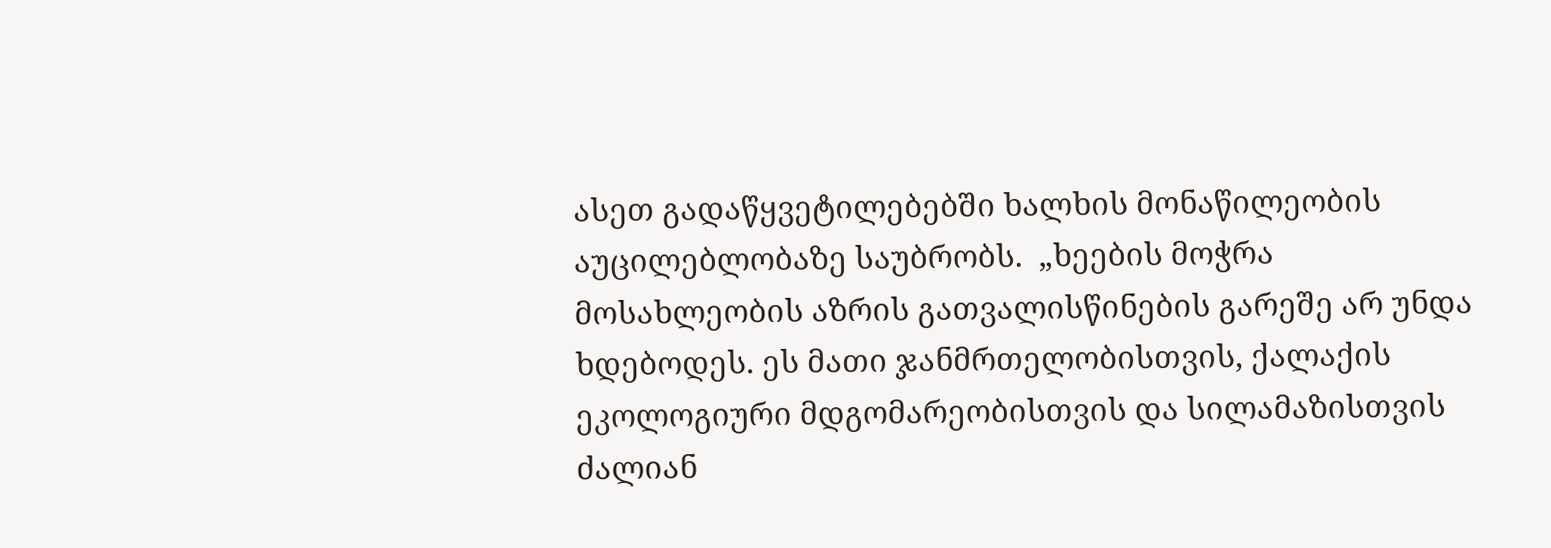ასეთ გადაწყვეტილებებში ხალხის მონაწილეობის აუცილებლობაზე საუბრობს.  „ხეების მოჭრა მოსახლეობის აზრის გათვალისწინების გარეშე არ უნდა ხდებოდეს. ეს მათი ჯანმრთელობისთვის, ქალაქის ეკოლოგიური მდგომარეობისთვის და სილამაზისთვის ძალიან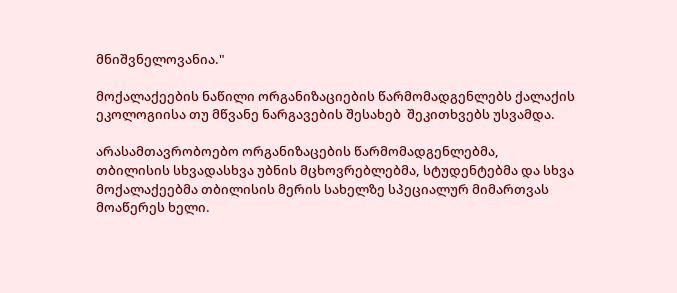მნიშვნელოვანია."

მოქალაქეების ნაწილი ორგანიზაციების წარმომადგენლებს ქალაქის ეკოლოგიისა თუ მწვანე ნარგავების შესახებ  შეკითხვებს უსვამდა.

არასამთავრობოებო ორგანიზაცების წარმომადგენლებმა, თბილისის სხვადასხვა უბნის მცხოვრებლებმა, სტუდენტებმა და სხვა მოქალაქეებმა თბილისის მერის სახელზე სპეციალურ მიმართვას მოაწერეს ხელი.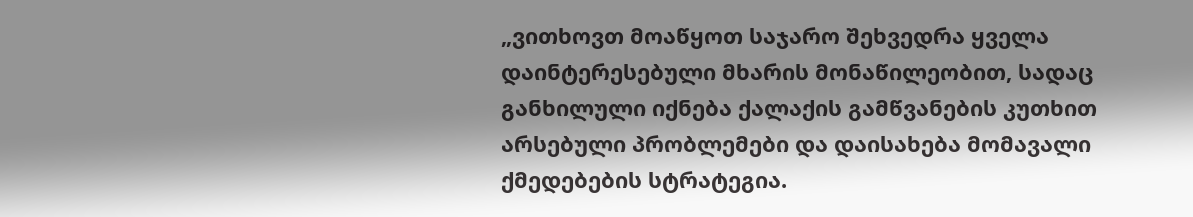„ვითხოვთ მოაწყოთ საჯარო შეხვედრა ყველა დაინტერესებული მხარის მონაწილეობით, სადაც განხილული იქნება ქალაქის გამწვანების კუთხით არსებული პრობლემები და დაისახება მომავალი ქმედებების სტრატეგია.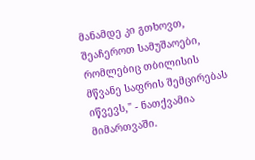მანამდე კი გთხოვთ, შეაჩეროთ სამუშაოები, რომლებიც თბილისის მწვანე საფრის შემცირებას იწვევს," - ნათქვამია მიმართვაში.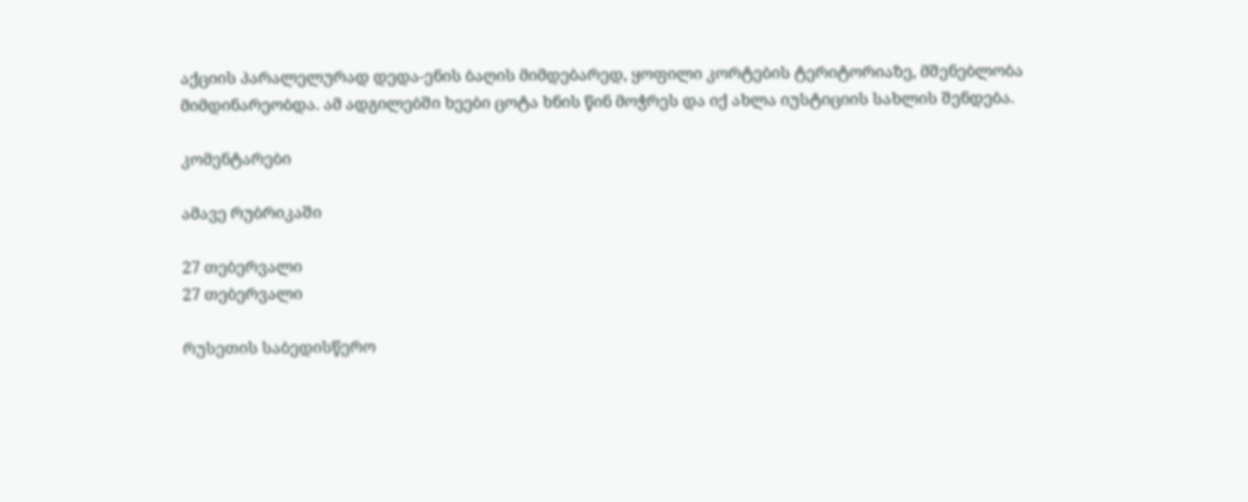აქციის პარალელურად დედა-ენის ბაღის მიმდებარედ, ყოფილი კორტების ტერიტორიაზე, მშენებლობა მიმდინარეობდა. ამ ადგილებში ხეები ცოტა ხნის წინ მოჭრეს და იქ ახლა იუსტიციის სახლის შენდება.

კომენტარები

ამავე რუბრიკაში

27 თებერვალი
27 თებერვალი

რუსეთის საბედისწერო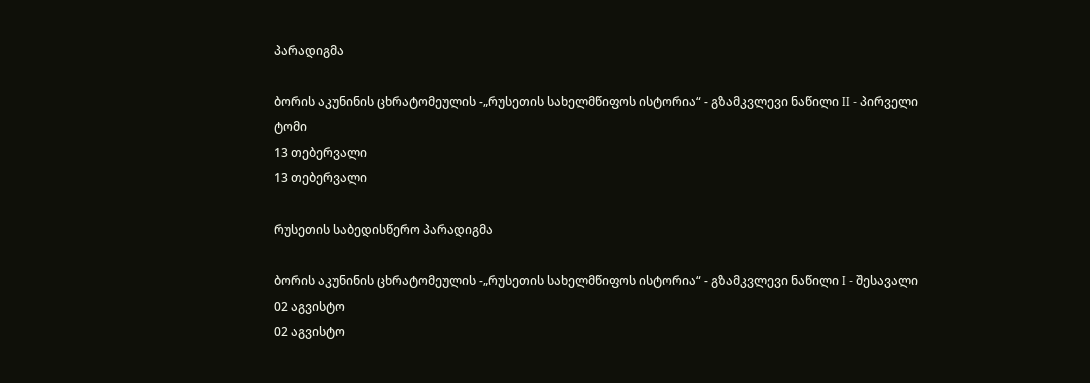პარადიგმა

ბორის აკუნინის ცხრატომეულის -„რუსეთის სახელმწიფოს ისტორია“ - გზამკვლევი ნაწილი II - პირველი ტომი
13 თებერვალი
13 თებერვალი

რუსეთის საბედისწერო პარადიგმა

ბორის აკუნინის ცხრატომეულის -„რუსეთის სახელმწიფოს ისტორია“ - გზამკვლევი ნაწილი I - შესავალი
02 აგვისტო
02 აგვისტო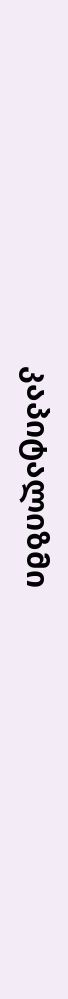კაპიტალიზმი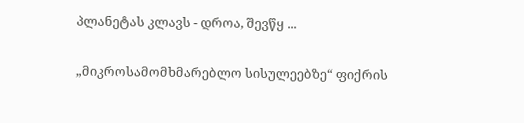პლანეტას კლავს - დროა, შევწყ ...

„მიკროსამომხმარებლო სისულეებზე“ ფიქრის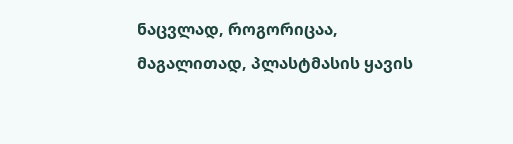ნაცვლად, როგორიცაა, მაგალითად, პლასტმასის ყავის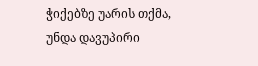ჭიქებზე უარის თქმა, უნდა დავუპირი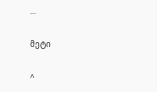...

მეტი

^